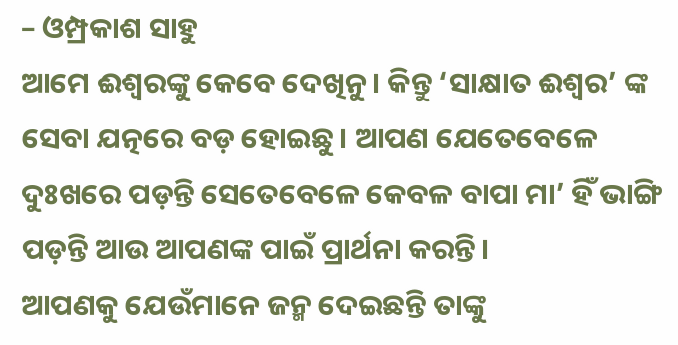– ଓମ୍ପ୍ରକାଶ ସାହୁ
ଆମେ ଈଶ୍ୱରଙ୍କୁ କେବେ ଦେଖିନୁ। କିନ୍ତୁ ‘ସାକ୍ଷାତ ଈଶ୍ୱର’ ଙ୍କ ସେବା ଯତ୍ନରେ ବଡ଼ ହୋଇଛୁ। ଆପଣ ଯେତେବେଳେ ଦୁଃଖରେ ପଡ଼ନ୍ତି ସେତେବେଳେ କେବଳ ବାପା ମା’ ହିଁ ଭାଙ୍ଗି ପଡ଼ନ୍ତି ଆଉ ଆପଣଙ୍କ ପାଇଁ ପ୍ରାର୍ଥନା କରନ୍ତି।
ଆପଣକୁ ଯେଉଁମାନେ ଜନ୍ମ ଦେଇଛନ୍ତି ତାଙ୍କୁ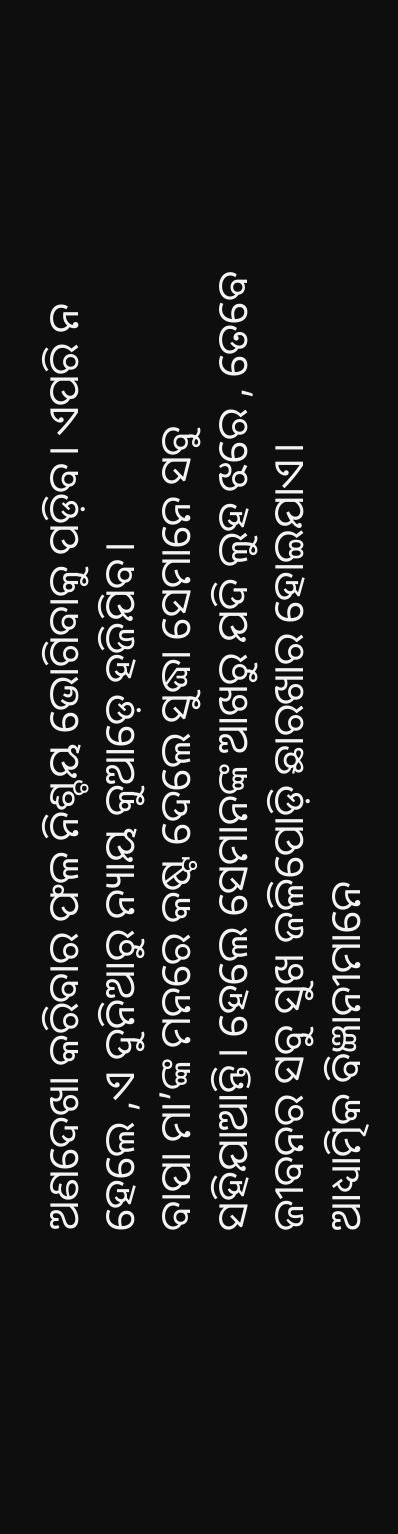ଅଣଦେଖା କରିବାର ଫଳ ନିଶ୍ଚୟ ଭୋଗିବାକୁ ପଡ଼ିବ। ଏପରି ନ ହେଲେ ,ଏ ଦୁନିଆରୁ ନ୍ୟାୟ କୁଆଡ଼େ ହଜିଯିବ।
ବାପା ମା’ଙ୍କ ମନରେ କଷ୍ଟ ଦେଲେ ସୁଦ୍ଧା ସେମାନେ ସବୁ ସହିଯାଆନ୍ତି। ହେଲେ ସେମାନଙ୍କ ଆଖରୁ ଯଦି ଲୁହ ଝରେ , ତେବେ ଜୀବନର ସବୁ ସୁଖ ଜଳିପୋଡ଼ି ଛାରଖାର ହୋଇଯାଏ।
ଆଧ୍ୟାତ୍ମିକ ବିଜ୍ଞାନୀମାନେ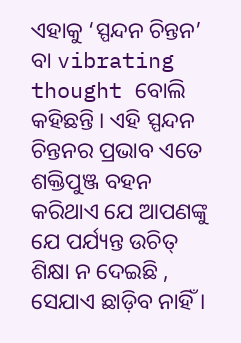ଏହାକୁ ‘ସ୍ପନ୍ଦନ ଚିନ୍ତନ’ ବା vibrating thought ବୋଲି କହିଛନ୍ତି । ଏହି ସ୍ପନ୍ଦନ ଚିନ୍ତନର ପ୍ରଭାବ ଏତେ ଶକ୍ତିପୁଞ୍ଜ ବହନ କରିଥାଏ ଯେ ଆପଣଙ୍କୁ ଯେ ପର୍ଯ୍ୟନ୍ତ ଉଚିତ୍ ଶିକ୍ଷା ନ ଦେଇଛି , ସେଯାଏ ଛାଡ଼ିବ ନାହିଁ ।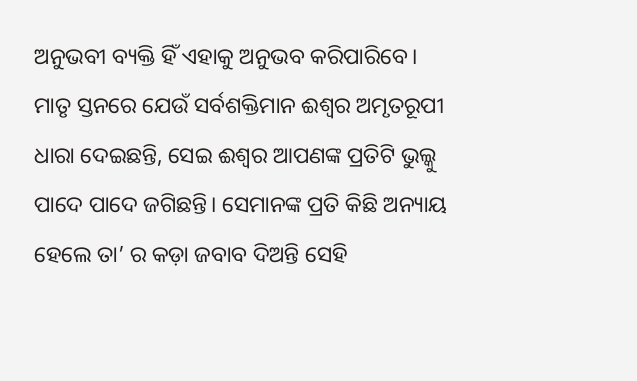ଅନୁଭବୀ ବ୍ୟକ୍ତି ହିଁ ଏହାକୁ ଅନୁଭବ କରିପାରିବେ।
ମାତୃ ସ୍ତନରେ ଯେଉଁ ସର୍ବଶକ୍ତିମାନ ଈଶ୍ୱର ଅମୃତରୂପୀ ଧାରା ଦେଇଛନ୍ତି, ସେଇ ଈଶ୍ୱର ଆପଣଙ୍କ ପ୍ରତିଟି ଭୁଲ୍କୁ ପାଦେ ପାଦେ ଜଗିଛନ୍ତି। ସେମାନଙ୍କ ପ୍ରତି କିଛି ଅନ୍ୟାୟ ହେଲେ ତା’ ର କଡ଼ା ଜବାବ ଦିଅନ୍ତି ସେହି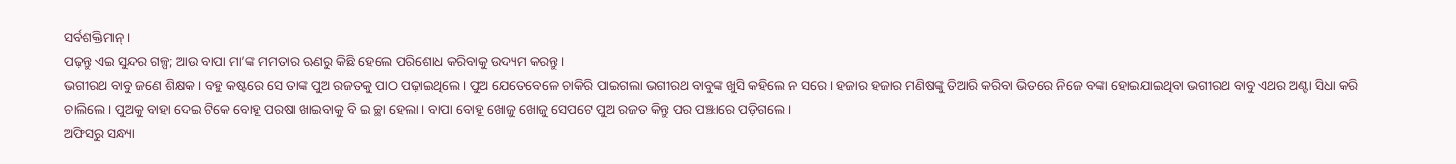ସର୍ବଶକ୍ତିମାନ୍।
ପଢ଼ନ୍ତୁ ଏଇ ସୁନ୍ଦର ଗଳ୍ପ; ଆଉ ବାପା ମା’ଙ୍କ ମମତାର ଋଣରୁ କିଛି ହେଲେ ପରିଶୋଧ କରିବାକୁ ଉଦ୍ୟମ କରନ୍ତୁ।
ଭଗୀରଥ ବାବୁ ଜଣେ ଶିକ୍ଷକ। ବହୁ କଷ୍ଟରେ ସେ ତାଙ୍କ ପୁଅ ରଜତକୁ ପାଠ ପଢ଼ାଇଥିଲେ। ପୁଅ ଯେତେବେଳେ ଚାକିରି ପାଇଗଲା ଭଗୀରଥ ବାବୁଙ୍କ ଖୁସି କହିଲେ ନ ସରେ। ହଜାର ହଜାର ମଣିଷଙ୍କୁ ତିଆରି କରିବା ଭିତରେ ନିଜେ ବଙ୍କା ହୋଇଯାଇଥିବା ଭଗୀରଥ ବାବୁ ଏଥର ଅଣ୍ଟା ସିଧା କରି ଚାଲିଲେ। ପୁଅକୁ ବାହା ଦେଇ ଟିକେ ବୋହୂ ପରଷା ଖାଇବାକୁ ବି ଇ ଚ୍ଛା ହେଲା। ବାପା ବୋହୂ ଖୋଜୁ ଖୋଜୁ ସେପଟେ ପୁଅ ରଜତ କିନ୍ତୁ ପର ପଞ୍ଝାରେ ପଡ଼ିଗଲେ।
ଅଫିସରୁ ସନ୍ଧ୍ୟା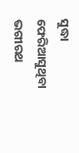ସୁଦ୍ଧା ଫେରିଆସୁଥିବା ଭଗୀରଥ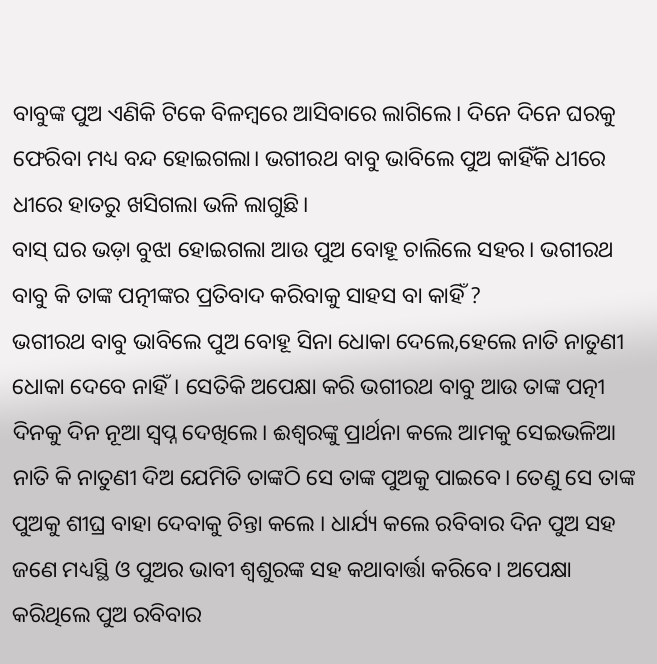ବାବୁଙ୍କ ପୁଅ ଏଣିକି ଟିକେ ବିଳମ୍ବରେ ଆସିବାରେ ଲାଗିଲେ। ଦିନେ ଦିନେ ଘରକୁ ଫେରିବା ମଧ୍ୟ ବନ୍ଦ ହୋଇଗଲା। ଭଗୀରଥ ବାବୁ ଭାବିଲେ ପୁଅ କାହିଁକି ଧୀରେ ଧୀରେ ହାତରୁ ଖସିଗଲା ଭଳି ଲାଗୁଛି।
ବାସ୍ ଘର ଭଡ଼ା ବୁଝା ହୋଇଗଲା ଆଉ ପୁଅ ବୋହୂ ଚାଲିଲେ ସହର। ଭଗୀରଥ ବାବୁ କି ତାଙ୍କ ପତ୍ନୀଙ୍କର ପ୍ରତିବାଦ କରିବାକୁ ସାହସ ବା କାହିଁ ?
ଭଗୀରଥ ବାବୁ ଭାବିଲେ ପୁଅ ବୋହୂ ସିନା ଧୋକା ଦେଲେ,ହେଲେ ନାତି ନାତୁଣୀ ଧୋକା ଦେବେ ନାହିଁ। ସେତିକି ଅପେକ୍ଷା କରି ଭଗୀରଥ ବାବୁ ଆଉ ତାଙ୍କ ପତ୍ନୀ ଦିନକୁ ଦିନ ନୂଆ ସ୍ୱପ୍ନ ଦେଖିଲେ। ଈଶ୍ୱରଙ୍କୁ ପ୍ରାର୍ଥନା କଲେ ଆମକୁ ସେଇଭଳିଆ ନାତି କି ନାତୁଣୀ ଦିଅ ଯେମିତି ତାଙ୍କଠି ସେ ତାଙ୍କ ପୁଅକୁ ପାଇବେ। ତେଣୁ ସେ ତାଙ୍କ ପୁଅକୁ ଶୀଘ୍ର ବାହା ଦେବାକୁ ଚିନ୍ତା କଲେ । ଧାର୍ଯ୍ୟ କଲେ ରବିବାର ଦିନ ପୁଅ ସହ ଜଣେ ମଧ୍ୟସ୍ଥି ଓ ପୁଅର ଭାବୀ ଶ୍ୱଶୁରଙ୍କ ସହ କଥାବାର୍ତ୍ତା କରିବେ। ଅପେକ୍ଷା କରିଥିଲେ ପୁଅ ରବିବାର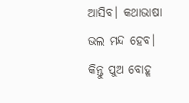ଆସିବ। କଥାଭାଷା ଭଲ ମନ୍ଦ ହେବ।
କିନ୍ତୁ ପୁଅ ବୋହୂ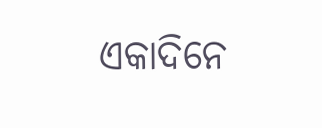ଏକାଦିନେ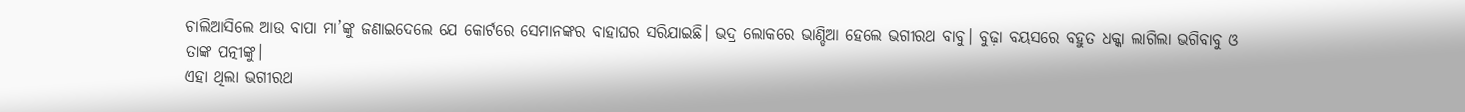ଚାଲିଆସିଲେ ଆଉ ବାପା ମା’ଙ୍କୁ ଜଣାଇଦେଲେ ଯେ କୋର୍ଟରେ ସେମାନଙ୍କର ବାହାଘର ସରିଯାଇଛି। ଭଦ୍ର ଲୋକରେ ଭାଣ୍ଡିଆ ହେଲେ ଭଗୀରଥ ବାବୁ। ବୁଢ଼ା ବୟସରେ ବହୁତ ଧକ୍କା ଲାଗିଲା ଭଗିବାବୁ ଓ ତାଙ୍କ ପତ୍ନୀଙ୍କୁ।
ଏହା ଥିଲା ଭଗୀରଥ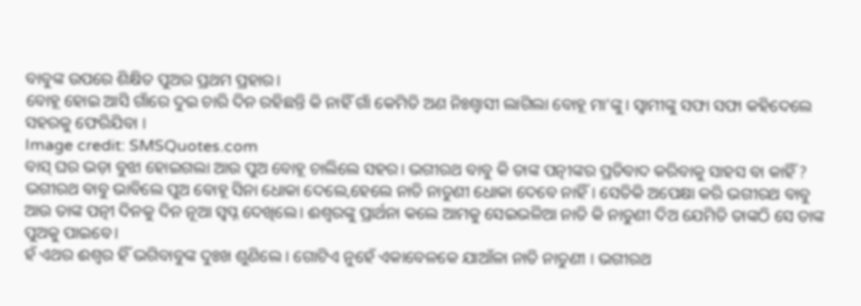ବାବୁଙ୍କ ଉପରେ ଶିକ୍ଷିତ ପୁଅର ପ୍ରଥମ ପ୍ରହାର।
ବୋହୂ ହୋଇ ଆସି ଗାଁରେ ଦୁଇ ଚାରି ଦିନ ରହିଛନ୍ତି କି ନାହିଁ ଗାଁ କେମିତି ଅଣ ନିଃଶ୍ୱାସୀ ଲାଗିଲା ବୋହୂ ମା’ଙ୍କୁ। ସ୍ୱାମୀଙ୍କୁ ସଫା ସଫା କହିଦେଲେ ସହରକୁ ଫେରିଯିବା ।
Image credit: SMSQuotes.com
ବାସ୍ ଘର ଭଡ଼ା ବୁଝା ହୋଇଗଲା ଆଉ ପୁଅ ବୋହୂ ଚାଲିଲେ ସହର। ଭଗୀରଥ ବାବୁ କି ତାଙ୍କ ପତ୍ନୀଙ୍କର ପ୍ରତିବାଦ କରିବାକୁ ସାହସ ବା କାହିଁ ?
ଭଗୀରଥ ବାବୁ ଭାବିଲେ ପୁଅ ବୋହୂ ସିନା ଧୋକା ଦେଲେ,ହେଲେ ନାତି ନାତୁଣୀ ଧୋକା ଦେବେ ନାହିଁ। ସେତିକି ଅପେକ୍ଷା କରି ଭଗୀରଥ ବାବୁ ଆଉ ତାଙ୍କ ପତ୍ନୀ ଦିନକୁ ଦିନ ନୂଆ ସ୍ୱପ୍ନ ଦେଖିଲେ। ଈଶ୍ୱରଙ୍କୁ ପ୍ରାର୍ଥନା କଲେ ଆମକୁ ସେଇଭଳିଆ ନାତି କି ନାତୁଣୀ ଦିଅ ଯେମିତି ତାଙ୍କଠି ସେ ତାଙ୍କ ପୁଅକୁ ପାଇବେ।
ହଁ ଏଥର ଈଶ୍ୱର ହିଁ ଭଗିବାବୁଙ୍କ ଦୁଃଖ ଶୁଣିଲେ । ଗୋଟିଏ ନୁହେଁ ଏକାବେଳକେ ଯାଆଁଳା ନାତି ନାତୁଣୀ । ଭଗୀରଥ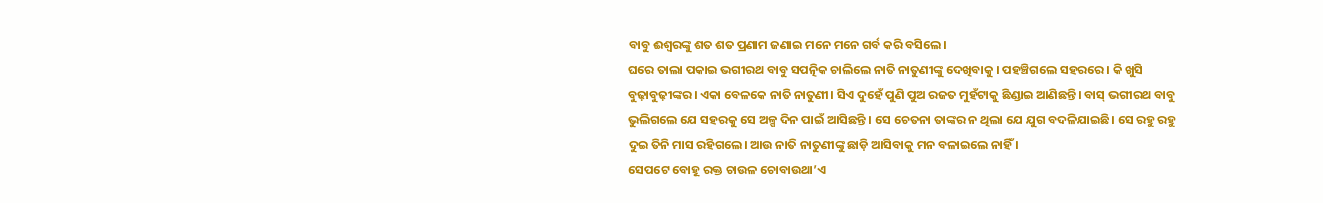ବାବୁ ଈଶ୍ୱରଙ୍କୁ ଶତ ଶତ ପ୍ରଣାମ ଜଣାଇ ମନେ ମନେ ଗର୍ବ କରି ବସିଲେ।
ଘରେ ତାଲା ପକାଇ ଭଗୀରଥ ବାବୁ ସପତ୍ନିକ ଚାଲିଲେ ନାତି ନାତୁଣୀଙ୍କୁ ଦେଖିବାକୁ । ପହଞ୍ଚିଗଲେ ସହରରେ । କି ଖୁସି ବୁଢ଼ାବୁଢ଼ୀଙ୍କର। ଏକା ବେଳକେ ନାତି ନାତୁଣୀ। ସିଏ ଦୁହେଁ ପୁଣି ପୁଅ ରଜତ ମୁହଁଟାକୁ ଛିଣ୍ଡାଇ ଆଣିଛନ୍ତି। ବାସ୍ ଭଗୀରଥ ବାବୁ ଭୁଲିଗଲେ ଯେ ସହରକୁ ସେ ଅଳ୍ପ ଦିନ ପାଇଁ ଆସିଛନ୍ତି । ସେ ଚେତନା ତାଙ୍କର ନ ଥିଲା ଯେ ଯୁଗ ବଦଳିଯାଇଛି। ସେ ରହୁ ରହୁ ଦୁଇ ତିନି ମାସ ରହିଗଲେ। ଆଉ ନାତି ନାତୁଣୀଙ୍କୁ ଛାଡ଼ି ଆସିବାକୁ ମନ ବଳାଇଲେ ନାହିଁ ।
ସେପଟେ ବୋହୂ ରକ୍ତ ଚାଉଳ ଚୋବାଉଥା’ଏ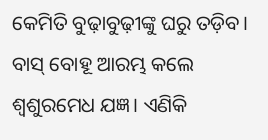କେମିତି ବୁଢ଼ାବୁଢ଼ୀଙ୍କୁ ଘରୁ ତଡ଼ିବ। ବାସ୍ ବୋହୂ ଆରମ୍ଭ କଲେ ଶ୍ୱଶୁରମେଧ ଯଜ୍ଞ। ଏଣିକି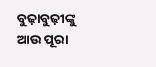ବୁଢ଼ାବୁଢ଼ୀଙ୍କୁ ଆଉ ପୂରା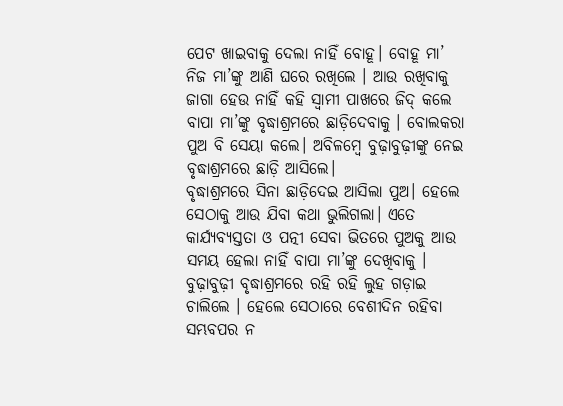ପେଟ ଖାଇବାକୁ ଦେଲା ନାହିଁ ବୋହୂ। ବୋହୂ ମା’ ନିଜ ମା’ଙ୍କୁ ଆଣି ଘରେ ରଖିଲେ । ଆଉ ରଖିବାକୁ ଜାଗା ହେଉ ନାହିଁ କହି ସ୍ୱାମୀ ପାଖରେ ଜିଦ୍ କଲେ ବାପା ମା’ଙ୍କୁ ବୃଦ୍ଧାଶ୍ରମରେ ଛାଡ଼ିଦେବାକୁ । ବୋଲକରା ପୁଅ ବି ସେୟା କଲେ। ଅବିଳମ୍ବେ ବୁଢ଼ାବୁଢ଼ୀଙ୍କୁ ନେଇ ବୃଦ୍ଧାଶ୍ରମରେ ଛାଡ଼ି ଆସିଲେ।
ବୃଦ୍ଧାଶ୍ରମରେ ସିନା ଛାଡ଼ିଦେଇ ଆସିଲା ପୁଅ। ହେଲେ ସେଠାକୁ ଆଉ ଯିବା କଥା ଭୁଲିଗଲା। ଏତେ କାର୍ଯ୍ୟବ୍ୟସ୍ତତା ଓ ପତ୍ନୀ ସେବା ଭିତରେ ପୁଅକୁ ଆଉ ସମୟ ହେଲା ନାହିଁ ବାପା ମା’ଙ୍କୁ ଦେଖିବାକୁ । ବୁଢ଼ାବୁଢ଼ୀ ବୃଦ୍ଧାଶ୍ରମରେ ରହି ରହି ଲୁହ ଗଡ଼ାଇ ଚାଲିଲେ । ହେଲେ ସେଠାରେ ବେଶୀଦିନ ରହିବା ସମ୍ଭବପର ନ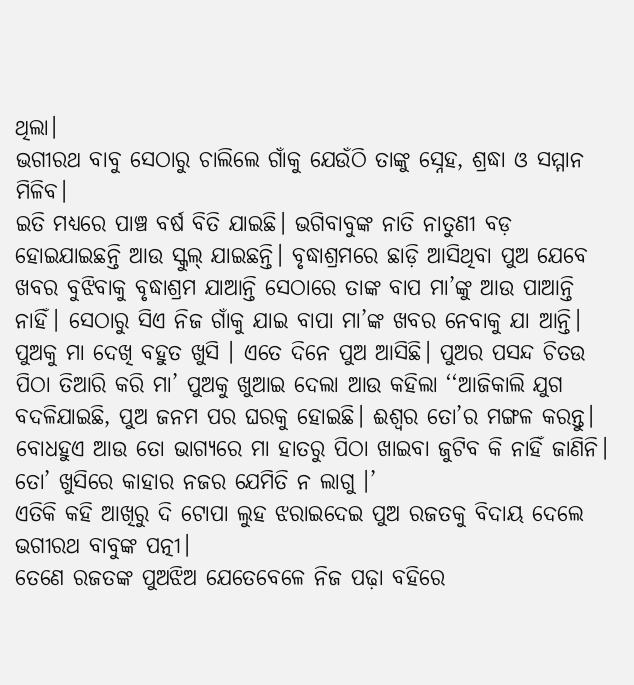ଥିଲା।
ଭଗୀରଥ ବାବୁ ସେଠାରୁ ଚାଲିଲେ ଗାଁକୁ ଯେଉଁଠି ତାଙ୍କୁ ସ୍ନେହ, ଶ୍ରଦ୍ଧା ଓ ସମ୍ମାନ ମିଳିବ।
ଇତି ମଧ୍ୟରେ ପାଞ୍ଚ ବର୍ଷ ବିତି ଯାଇଛି। ଭଗିବାବୁଙ୍କ ନାତି ନାତୁଣୀ ବଡ଼ ହୋଇଯାଇଛନ୍ତି ଆଉ ସ୍କୁଲ୍ ଯାଇଛନ୍ତି। ବୃଦ୍ଧାଶ୍ରମରେ ଛାଡ଼ି ଆସିଥିବା ପୁଅ ଯେବେ ଖବର ବୁଝିବାକୁ ବୃଦ୍ଧାଶ୍ରମ ଯାଆନ୍ତି ସେଠାରେ ତାଙ୍କ ବାପ ମା’ଙ୍କୁ ଆଉ ପାଆନ୍ତି ନାହିଁ। ସେଠାରୁ ସିଏ ନିଜ ଗାଁକୁ ଯାଇ ବାପା ମା’ଙ୍କ ଖବର ନେବାକୁ ଯା ଆନ୍ତି।
ପୁଅକୁ ମା ଦେଖି ବହୁତ ଖୁସି । ଏତେ ଦିନେ ପୁଅ ଆସିଛି। ପୁଅର ପସନ୍ଦ ଚିତଉ ପିଠା ତିଆରି କରି ମା’ ପୁଅକୁ ଖୁଆଇ ଦେଲା ଆଉ କହିଲା ‘‘ଆଜିକାଲି ଯୁଗ ବଦଳିଯାଇଛି, ପୁଅ ଜନମ ପର ଘରକୁ ହୋଇଛି। ଈଶ୍ୱର ତୋ’ର ମଙ୍ଗଳ କରନ୍ତୁ। ବୋଧହୁଏ ଆଉ ତୋ ଭାଗ୍ୟରେ ମା ହାତରୁ ପିଠା ଖାଇବା ଜୁଟିବ କି ନାହିଁ ଜାଣିନି। ତୋ’ ଖୁସିରେ କାହାର ନଜର ଯେମିତି ନ ଲାଗୁ ।’
ଏତିକି କହି ଆଖିରୁ ଦି ଟୋପା ଲୁହ ଝରାଇଦେଇ ପୁଅ ରଜତକୁ ବିଦାୟ ଦେଲେ ଭଗୀରଥ ବାବୁଙ୍କ ପତ୍ନୀ।
ତେଣେ ରଜତଙ୍କ ପୁଅଝିଅ ଯେତେବେଳେ ନିଜ ପଢ଼ା ବହିରେ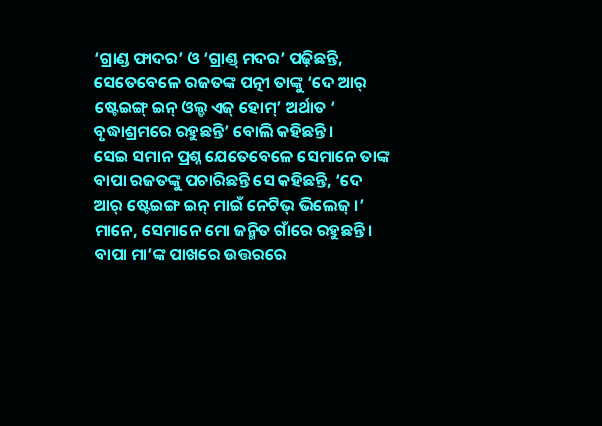‘ଗ୍ରାଣ୍ଡ ଫାଦର’ ଓ ‘ଗ୍ରାଣ୍ଡ୍ ମଦର’ ପଢ଼ିଛନ୍ତି, ସେତେବେଳେ ରଜତଙ୍କ ପତ୍ନୀ ତାଙ୍କୁ ‘ଦେ ଆର୍ ଷ୍ଟେଇଙ୍ଗ୍ ଇନ୍ ଓଲ୍ଡ ଏଜ୍ ହୋମ୍’ ଅର୍ଥାତ ‘ ବୃଦ୍ଧାଶ୍ରମରେ ରହୁଛନ୍ତି’ ବୋଲି କହିଛନ୍ତି।
ସେଇ ସମାନ ପ୍ରଶ୍ନ ଯେତେବେଳେ ସେମାନେ ତାଙ୍କ ବାପା ରଜତଙ୍କୁ ପଚାରିଛନ୍ତି ସେ କହିଛନ୍ତି, ‘ଦେ ଆର୍ ଷ୍ଟେଇଙ୍ଗ ଇନ୍ ମାଇଁ ନେଟିଭ୍ ଭିଲେଜ୍ ।’ ମାନେ, ସେମାନେ ମୋ ଜନ୍ମିତ ଗାଁରେ ରହୁଛନ୍ତି।
ବାପା ମା’ଙ୍କ ପାଖରେ ଉତ୍ତରରେ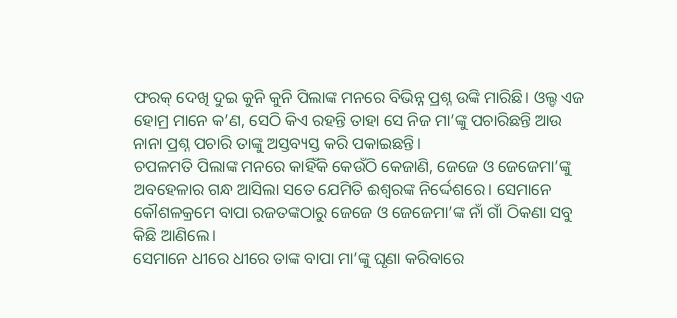ଫରକ୍ ଦେଖି ଦୁଇ କୁନି କୁନି ପିଲାଙ୍କ ମନରେ ବିଭିନ୍ନ ପ୍ରଶ୍ନ ଉଙ୍କି ମାରିଛି। ଓଲ୍ଡ ଏଜ ହୋମ୍ର ମାନେ କ’ଣ, ସେଠି କିଏ ରହନ୍ତି ତାହା ସେ ନିଜ ମା’ଙ୍କୁ ପଚାରିଛନ୍ତି ଆଉ ନାନା ପ୍ରଶ୍ନ ପଚାରି ତାଙ୍କୁ ଅସ୍ତବ୍ୟସ୍ତ କରି ପକାଇଛନ୍ତି।
ଚପଳମତି ପିଲାଙ୍କ ମନରେ କାହିଁକି କେଉଁଠି କେଜାଣି, ଜେଜେ ଓ ଜେଜେମା’ଙ୍କୁ ଅବହେଳାର ଗନ୍ଧ ଆସିଲା ସତେ ଯେମିତି ଈଶ୍ୱରଙ୍କ ନିର୍ଦ୍ଦେଶରେ। ସେମାନେ କୌଶଳକ୍ରମେ ବାପା ରଜତଙ୍କଠାରୁ ଜେଜେ ଓ ଜେଜେମା’ଙ୍କ ନାଁ ଗାଁ ଠିକଣା ସବୁ କିଛି ଆଣିଲେ।
ସେମାନେ ଧୀରେ ଧୀରେ ତାଙ୍କ ବାପା ମା’ଙ୍କୁ ଘୃଣା କରିବାରେ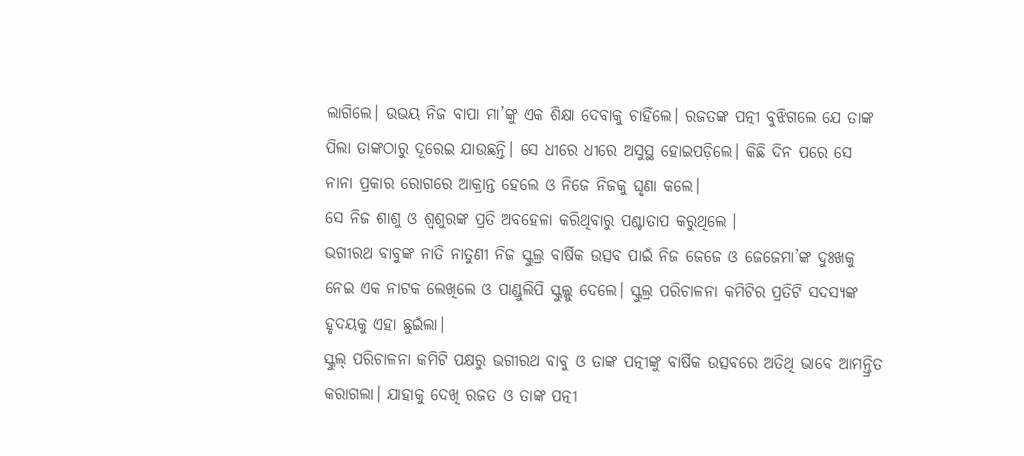ଲାଗିଲେ। ଉଭୟ ନିଜ ବାପା ମା’ଙ୍କୁ ଏକ ଶିକ୍ଷା ଦେବାକୁ ଚାହିଁଲେ। ରଜତଙ୍କ ପତ୍ନୀ ବୁଝିଗଲେ ଯେ ତାଙ୍କ ପିଲା ତାଙ୍କଠାରୁ ଦୂରେଇ ଯାଉଛନ୍ତି। ସେ ଧୀରେ ଧୀରେ ଅସୁସ୍ଥ ହୋଇପଡ଼ିଲେ। କିଛି ଦିନ ପରେ ସେ ନାନା ପ୍ରକାର ରୋଗରେ ଆକ୍ରାନ୍ତ ହେଲେ ଓ ନିଜେ ନିଜକୁ ଘୃଣା କଲେ।
ସେ ନିଜ ଶାଶୁ ଓ ଶ୍ୱଶୁରଙ୍କ ପ୍ରତି ଅବହେଳା କରିଥିବାରୁ ପଶ୍ଚାତାପ କରୁଥିଲେ ।
ଭଗୀରଥ ବାବୁଙ୍କ ନାତି ନାତୁଣୀ ନିଜ ସ୍କୁଲ୍ର ବାର୍ଷିକ ଉତ୍ସବ ପାଇଁ ନିଜ ଜେଜେ ଓ ଜେଜେମା’ଙ୍କ ଦୁଃଖକୁ ନେଇ ଏକ ନାଟକ ଲେଖିଲେ ଓ ପାଣ୍ଡୁଲିପି ସ୍କୁଲ୍କୁ ଦେଲେ। ସ୍କୁଲ୍ର ପରିଚାଳନା କମିଟିର ପ୍ରତିଟି ସଦସ୍ୟଙ୍କ ହୃଦୟକୁ ଏହା ଛୁଇଁଲା।
ସ୍କୁଲ୍ ପରିଚାଳନା କମିଟି ପକ୍ଷରୁ ଭଗୀରଥ ବାବୁ ଓ ତାଙ୍କ ପତ୍ନୀଙ୍କୁ ବାର୍ଷିକ ଉତ୍ସବରେ ଅତିଥି ଭାବେ ଆମନ୍ତ୍ରିତ କରାଗଲା। ଯାହାକୁ ଦେଖି ରଜତ ଓ ତାଙ୍କ ପତ୍ନୀ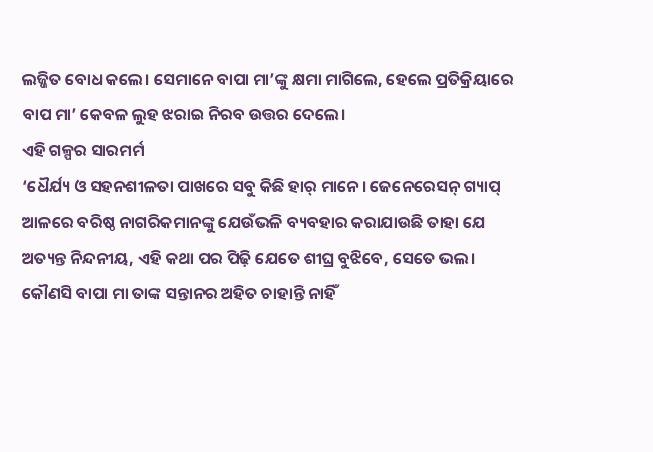ଲଜ୍ଜିତ ବୋଧ କଲେ। ସେମାନେ ବାପା ମା’ଙ୍କୁ କ୍ଷମା ମାଗିଲେ, ହେଲେ ପ୍ରତିକ୍ରିୟାରେ ବାପ ମା’ କେବଳ ଲୁହ ଝରାଇ ନିରବ ଉତ୍ତର ଦେଲେ।
ଏହି ଗଳ୍ପର ସାରମର୍ମ
‘ଧୈର୍ଯ୍ୟ ଓ ସହନଶୀଳତା ପାଖରେ ସବୁ କିଛି ହାର୍ ମାନେ। ଜେନେରେସନ୍ ଗ୍ୟାପ୍ ଆଳରେ ବରିଷ୍ଠ ନାଗରିକମାନଙ୍କୁ ଯେଉଁଭଳି ବ୍ୟବହାର କରାଯାଉଛି ତାହା ଯେ ଅତ୍ୟନ୍ତ ନିନ୍ଦନୀୟ, ଏହି କଥା ପର ପିଢ଼ି ଯେତେ ଶୀଘ୍ର ବୁଝିବେ, ସେତେ ଭଲ।
କୌଣସି ବାପା ମା ତାଙ୍କ ସନ୍ତାନର ଅହିତ ଚାହାନ୍ତି ନାହିଁ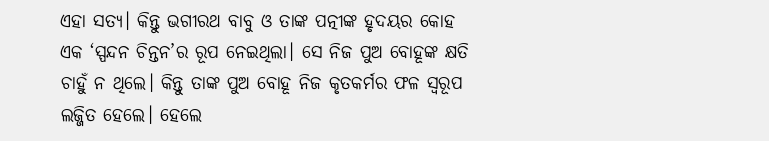ଏହା ସତ୍ୟ। କିନ୍ତୁ ଭଗୀରଥ ବାବୁ ଓ ତାଙ୍କ ପତ୍ନୀଙ୍କ ହୃଦୟର କୋହ ଏକ ‘ସ୍ପନ୍ଦନ ଚିନ୍ତନ’ର ରୂପ ନେଇଥିଲା। ସେ ନିଜ ପୁଅ ବୋହୂଙ୍କ କ୍ଷତି ଚାହୁଁ ନ ଥିଲେ। କିନ୍ତୁ ତାଙ୍କ ପୁଅ ବୋହୂ ନିଜ କୃତକର୍ମର ଫଳ ସ୍ୱରୂପ ଲଜ୍ଜିତ ହେଲେ। ହେଲେ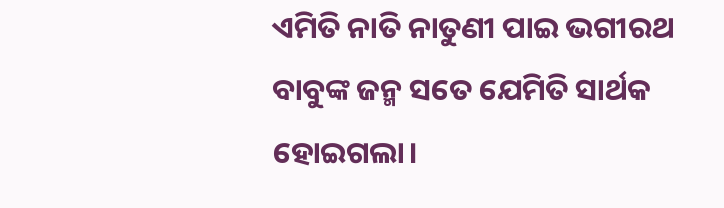ଏମିତି ନାତି ନାତୁଣୀ ପାଇ ଭଗୀରଥ ବାବୁଙ୍କ ଜନ୍ମ ସତେ ଯେମିତି ସାର୍ଥକ ହୋଇଗଲା।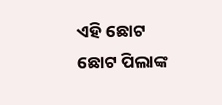ଏହି ଛୋଟ ଛୋଟ ପିଲାଙ୍କ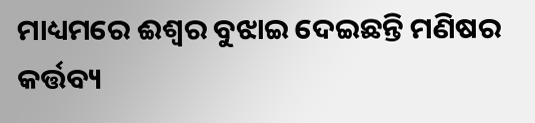ମାଧ୍ୟମରେ ଈଶ୍ୱର ବୁଝାଇ ଦେଇଛନ୍ତି ମଣିଷର କର୍ତ୍ତବ୍ୟ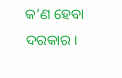କ’ଣ ହେବା ଦରକାର।